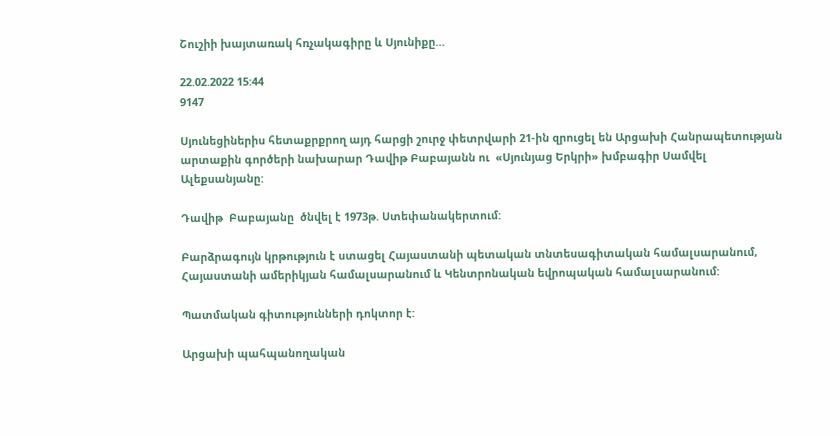Շուշիի խայտառակ հռչակագիրը և Սյունիքը…

22.02.2022 15:44
9147

Սյունեցիներիս հետաքրքրող այդ հարցի շուրջ փետրվարի 21-ին զրուցել են Արցախի Հանրապետության արտաքին գործերի նախարար Դավիթ Բաբայանն ու  «Սյունյաց Երկրի» խմբագիր Սամվել Ալեքսանյանը:

Դավիթ  Բաբայանը  ծնվել է 1973թ. Ստեփանակերտում:

Բարձրագույն կրթություն է ստացել Հայաստանի պետական տնտեսագիտական համալսարանում, Հայաստանի ամերիկյան համալսարանում և Կենտրոնական եվրոպական համալսարանում:

Պատմական գիտությունների դոկտոր է:

Արցախի պահպանողական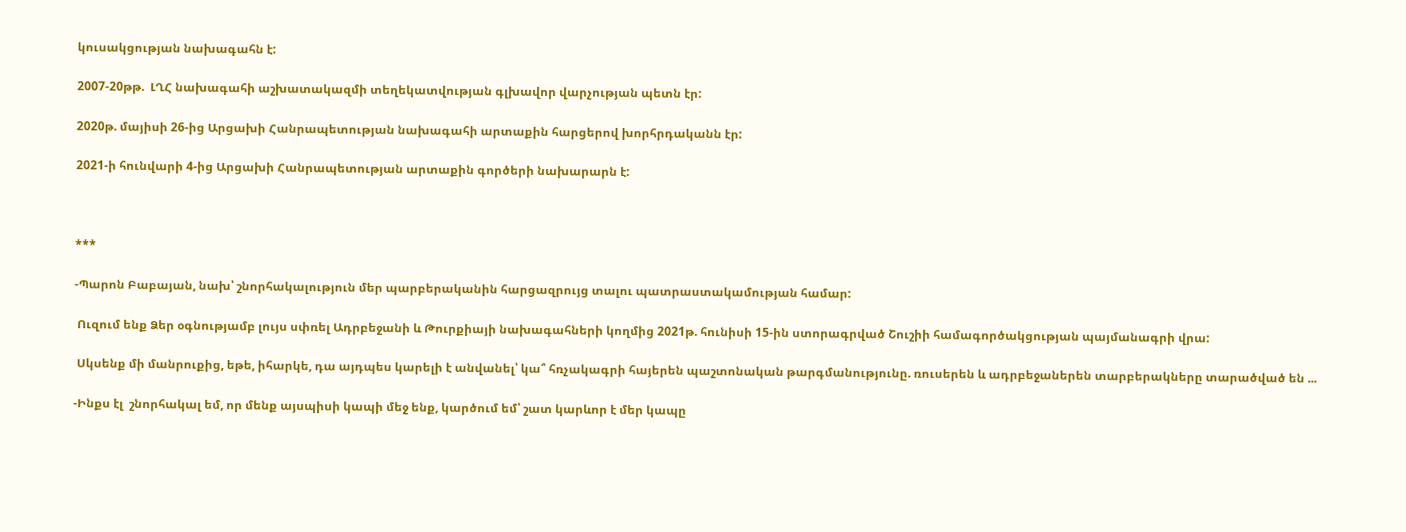կուսակցության նախագահն է:

2007-20թթ.  ԼՂՀ նախագահի աշխատակազմի տեղեկատվության գլխավոր վարչության պետն էր:

2020թ. մայիսի 26-ից Արցախի Հանրապետության նախագահի արտաքին հարցերով խորհրդականն էր:

2021-ի հունվարի 4-ից Արցախի Հանրապետության արտաքին գործերի նախարարն է:



***

-Պարոն Բաբայան, նախ՝ շնորհակալություն մեր պարբերականին հարցազրույց տալու պատրաստակամության համար:

 Ուզում ենք Ձեր օգնությամբ լույս սփռել Ադրբեջանի և Թուրքիայի նախագահների կողմից 2021թ. հունիսի 15-ին ստորագրված Շուշիի համագործակցության պայմանագրի վրա:

 Սկսենք մի մանրուքից, եթե, իհարկե, դա այդպես կարելի է անվանել՝ կա՞ հռչակագրի հայերեն պաշտոնական թարգմանությունը. ռուսերեն և ադրբեջաներեն տարբերակները տարածված են ...

-Ինքս էլ  շնորհակալ եմ, որ մենք այսպիսի կապի մեջ ենք, կարծում եմ՝ շատ կարևոր է մեր կապը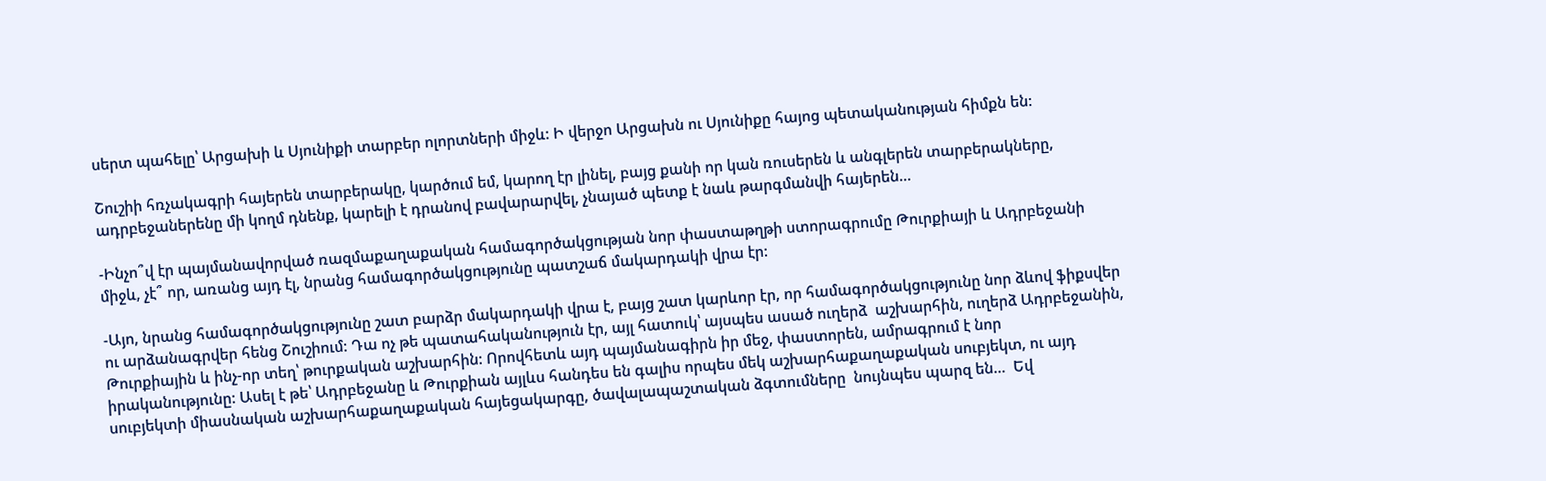սերտ պահելը՝ Արցախի և Սյունիքի տարբեր ոլորտների միջև: Ի վերջո Արցախն ու Սյունիքը հայոց պետականության հիմքն են:

Շուշիի հռչակագրի հայերեն տարբերակը, կարծում եմ, կարող էր լինել, բայց քանի որ կան ռուսերեն և անգլերեն տարբերակները, ադրբեջաներենը մի կողմ դնենք, կարելի է դրանով բավարարվել, չնայած պետք է նաև թարգմանվի հայերեն...

-Ինչո՞վ էր պայմանավորված ռազմաքաղաքական համագործակցության նոր փաստաթղթի ստորագրումը Թուրքիայի և Ադրբեջանի միջև, չէ՞ որ, առանց այդ էլ, նրանց համագործակցությունը պատշաճ մակարդակի վրա էր:

-Այո, նրանց համագործակցությունը շատ բարձր մակարդակի վրա է, բայց շատ կարևոր էր, որ համագործակցությունը նոր ձևով ֆիքսվեր ու արձանագրվեր հենց Շուշիում: Դա ոչ թե պատահականություն էր, այլ հատուկ՝ այսպես ասած ուղերձ  աշխարհին, ուղերձ Ադրբեջանին, Թուրքիային և ինչ-որ տեղ՝ թուրքական աշխարհին: Որովհետև այդ պայմանագիրն իր մեջ, փաստորեն, ամրագրում է նոր իրականությունը: Ասել է թե՝ Ադրբեջանը և Թուրքիան այլևս հանդես են գալիս որպես մեկ աշխարհաքաղաքական սուբյեկտ, ու այդ սուբյեկտի միասնական աշխարհաքաղաքական հայեցակարգը, ծավալապաշտական ձգտումները  նույնպես պարզ են...  Եվ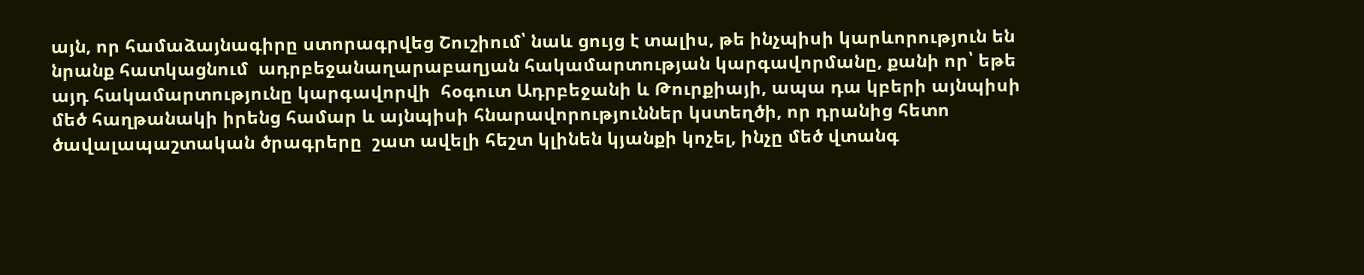այն, որ համաձայնագիրը ստորագրվեց Շուշիում՝ նաև ցույց է տալիս, թե ինչպիսի կարևորություն են նրանք հատկացնում  ադրբեջանաղարաբաղյան հակամարտության կարգավորմանը, քանի որ՝ եթե այդ հակամարտությունը կարգավորվի  հօգուտ Ադրբեջանի և Թուրքիայի, ապա դա կբերի այնպիսի մեծ հաղթանակի իրենց համար և այնպիսի հնարավորություններ կստեղծի, որ դրանից հետո ծավալապաշտական ծրագրերը  շատ ավելի հեշտ կլինեն կյանքի կոչել, ինչը մեծ վտանգ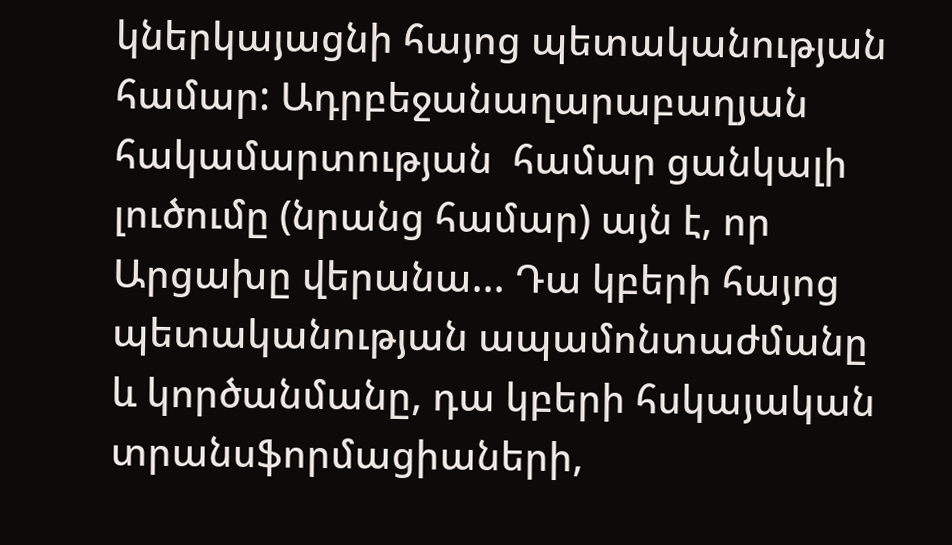կներկայացնի հայոց պետականության համար: Ադրբեջանաղարաբաղյան  հակամարտության  համար ցանկալի լուծումը (նրանց համար) այն է, որ Արցախը վերանա... Դա կբերի հայոց պետականության ապամոնտաժմանը և կործանմանը, դա կբերի հսկայական տրանսֆորմացիաների,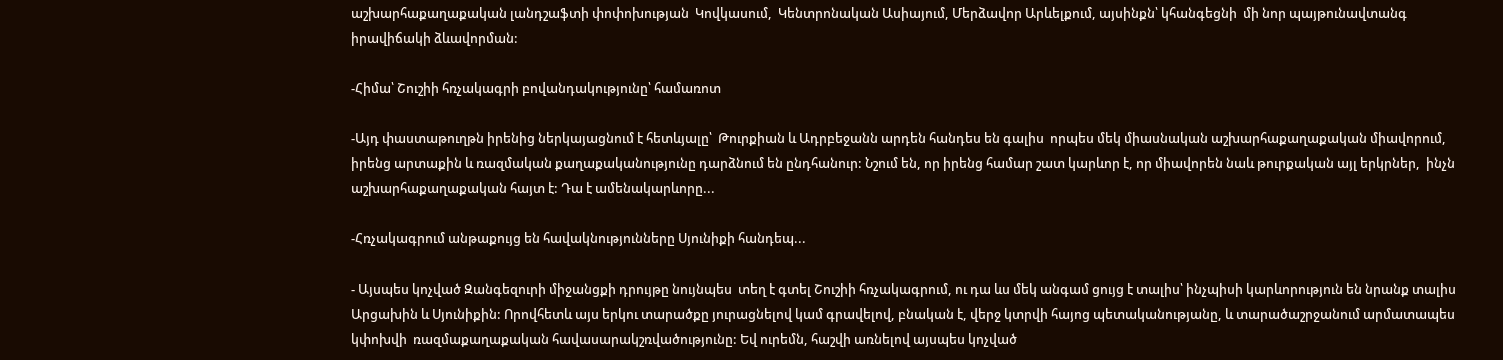աշխարհաքաղաքական լանդշաֆտի փոփոխության  Կովկասում,  Կենտրոնական Ասիայում, Մերձավոր Արևելքում, այսինքն՝ կհանգեցնի  մի նոր պայթունավտանգ իրավիճակի ձևավորման:

-Հիմա՝ Շուշիի հռչակագրի բովանդակությունը՝ համառոտ

-Այդ փաստաթուղթն իրենից ներկայացնում է հետևյալը՝  Թուրքիան և Ադրբեջանն արդեն հանդես են գալիս  որպես մեկ միասնական աշխարհաքաղաքական միավորում, իրենց արտաքին և ռազմական քաղաքականությունը դարձնում են ընդհանուր: Նշում են, որ իրենց համար շատ կարևոր է, որ միավորեն նաև թուրքական այլ երկրներ,  ինչն աշխարհաքաղաքական հայտ է: Դա է ամենակարևորը...

-Հռչակագրում անթաքույց են հավակնությունները Սյունիքի հանդեպ...

- Այսպես կոչված Զանգեզուրի միջանցքի դրույթը նույնպես  տեղ է գտել Շուշիի հռչակագրում, ու դա ևս մեկ անգամ ցույց է տալիս՝ ինչպիսի կարևորություն են նրանք տալիս Արցախին և Սյունիքին: Որովհետև այս երկու տարածքը յուրացնելով կամ գրավելով, բնական է, վերջ կտրվի հայոց պետականությանը, և տարածաշրջանում արմատապես կփոխվի  ռազմաքաղաքական հավասարակշռվածությունը: Եվ ուրեմն, հաշվի առնելով այսպես կոչված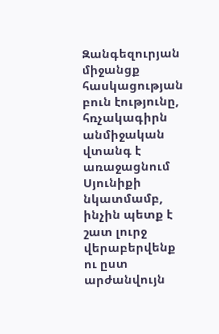Զանգեզուրյան միջանցք  հասկացության բուն էությունը,  հռչակագիրն անմիջական վտանգ է առաջացնում Սյունիքի նկատմամբ, ինչին պետք է  շատ լուրջ վերաբերվենք ու ըստ արժանվույն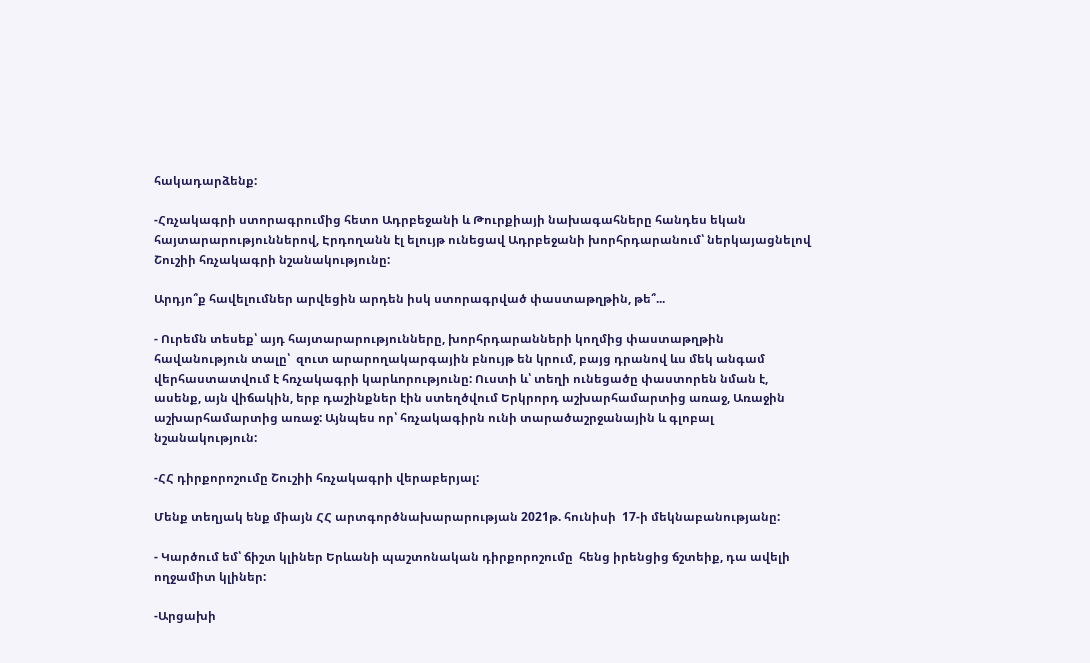հակադարձենք:

-Հռչակագրի ստորագրումից հետո Ադրբեջանի և Թուրքիայի նախագահները հանդես եկան հայտարարություններով, Էրդողանն էլ ելույթ ունեցավ Ադրբեջանի խորհրդարանում՝ ներկայացնելով Շուշիի հռչակագրի նշանակությունը:

Արդյո՞ք հավելումներ արվեցին արդեն իսկ ստորագրված փաստաթղթին, թե՞...

- Ուրեմն տեսեք՝ այդ հայտարարությունները, խորհրդարանների կողմից փաստաթղթին հավանություն տալը՝  զուտ արարողակարգային բնույթ են կրում, բայց դրանով ևս մեկ անգամ վերհաստատվում է հռչակագրի կարևորությունը: Ուստի և՝ տեղի ունեցածը փաստորեն նման է, ասենք, այն վիճակին, երբ դաշինքներ էին ստեղծվում Երկրորդ աշխարհամարտից առաջ, Առաջին աշխարհամարտից առաջ: Այնպես որ՝ հռչակագիրն ունի տարածաշրջանային և գլոբալ նշանակություն:

-ՀՀ դիրքորոշումը Շուշիի հռչակագրի վերաբերյալ:

Մենք տեղյակ ենք միայն ՀՀ արտգործնախարարության 2021թ. հունիսի  17-ի մեկնաբանությանը:

- Կարծում եմ՝ ճիշտ կլիներ Երևանի պաշտոնական դիրքորոշումը  հենց իրենցից ճշտեիք, դա ավելի ողջամիտ կլիներ:

-Արցախի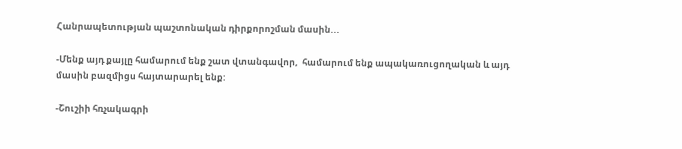Հանրապետության պաշտոնական դիրքորոշման մասին...

-Մենք այդ քայլը համարում ենք շատ վտանգավոր,  համարում ենք ապակառուցողական և այդ մասին բազմիցս հայտարարել ենք:

-Շուշիի հռչակագրի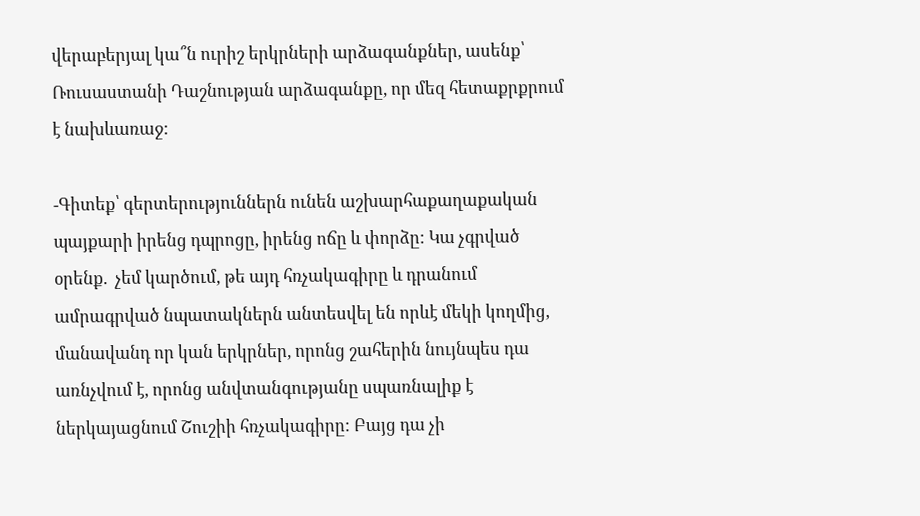վերաբերյալ կա՞ն ուրիշ երկրների արձագանքներ, ասենք՝ Ռուսաստանի Դաշնության արձագանքը, որ մեզ հետաքրքրում է նախևառաջ:

-Գիտեք՝ գերտերություններն ունեն աշխարհաքաղաքական պայքարի իրենց դպրոցը, իրենց ոճը և փորձը: Կա չգրված օրենք.  չեմ կարծում, թե այդ հռչակագիրը և դրանում ամրագրված նպատակներն անտեսվել են որևէ մեկի կողմից, մանավանդ որ կան երկրներ, որոնց շահերին նույնպես դա առնչվում է, որոնց անվտանգությանը սպառնալիք է ներկայացնում Շուշիի հռչակագիրը: Բայց դա չի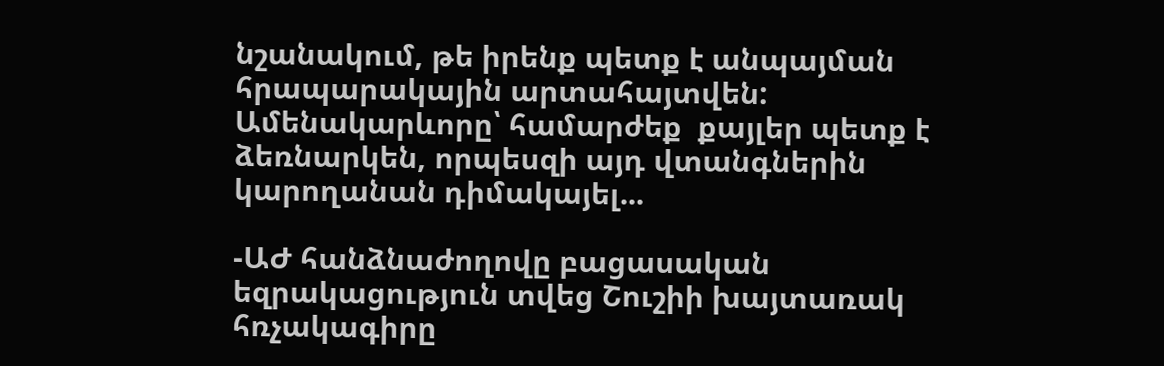նշանակում, թե իրենք պետք է անպայման հրապարակային արտահայտվեն: Ամենակարևորը՝ համարժեք  քայլեր պետք է ձեռնարկեն, որպեսզի այդ վտանգներին կարողանան դիմակայել...

-ԱԺ հանձնաժողովը բացասական եզրակացություն տվեց Շուշիի խայտառակ հռչակագիրը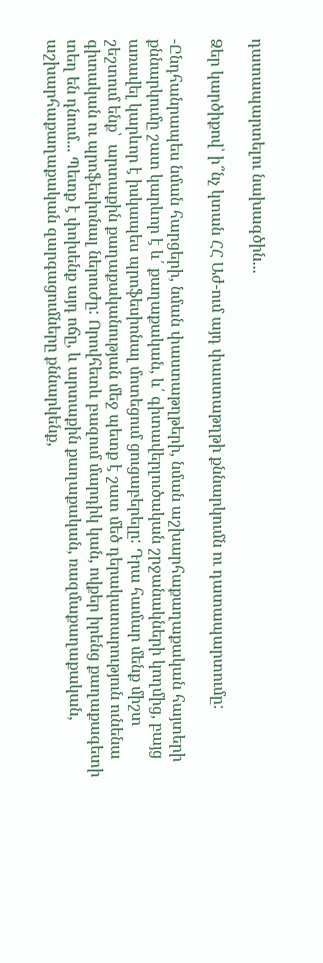դատապարտելու նախագծին...

Ձեր կարծիքով՝ ի՞նչ կտան ՀՀ Աժ-ում այդ փաստաթղթի քննարկումն ու դատապարտումը:

-Ընդհանրապես նման հարցերի, նման փաստաթղթերի, նման աշխարհաքաղաքական հայտերի քննարկումը շատ կարևոր է և՛ քաղաքական, և՛ գիտավերլուծական շրջանակների կողմից, բայց առավել կարևոր է իսկապես պրոֆեսիոնալ մոտեցում ցուցաբերելը: Դրա համար մենք միշտ շեշտում ենք՝  արտաքին քաղաքականության մեջ պետք է շատ մեծ դերակատարություն ունենա գիտական ու պրոֆեսիոնալ ներուժը: Որովհետև բազում մարդիկ կան, ովքեր իրենց քաղաքագետի տեղ են դնում... Պետք է փոխենք այդ ոճը, և արտաքին քաղաքական, ռազմաքաղաքական, աշխարհաքաղաքական զարգացումները քննարկենք,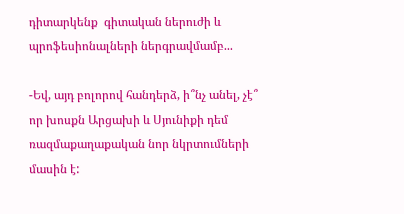դիտարկենք  գիտական ներուժի և պրոֆեսիոնալների ներգրավմամբ...

-Եվ, այդ բոլորով հանդերձ, ի՞նչ անել, չէ՞ որ խոսքն Արցախի և Սյունիքի դեմ ռազմաքաղաքական նոր նկրտումների մասին է: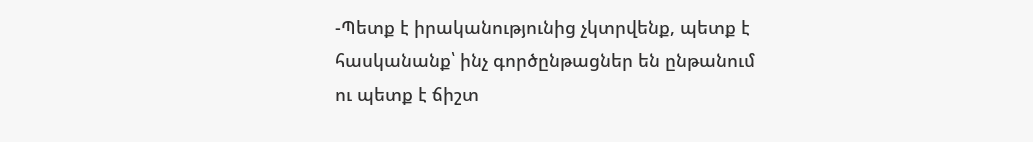-Պետք է իրականությունից չկտրվենք, պետք է հասկանանք՝ ինչ գործընթացներ են ընթանում ու պետք է ճիշտ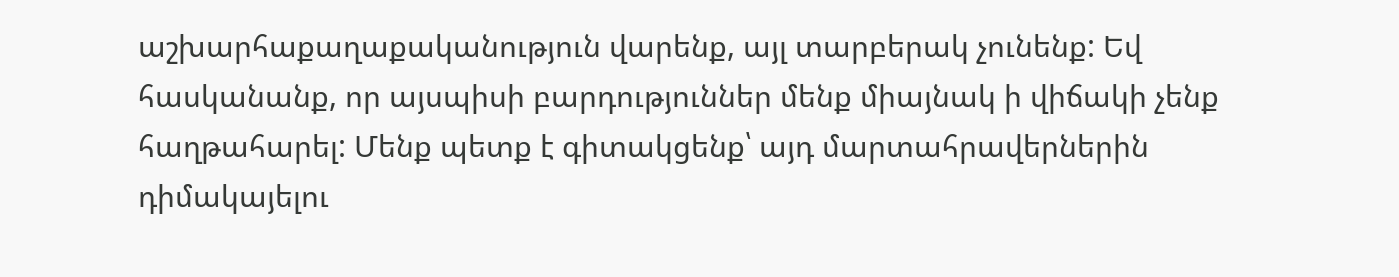աշխարհաքաղաքականություն վարենք, այլ տարբերակ չունենք: Եվ հասկանանք, որ այսպիսի բարդություններ մենք միայնակ ի վիճակի չենք հաղթահարել: Մենք պետք է գիտակցենք՝ այդ մարտահրավերներին դիմակայելու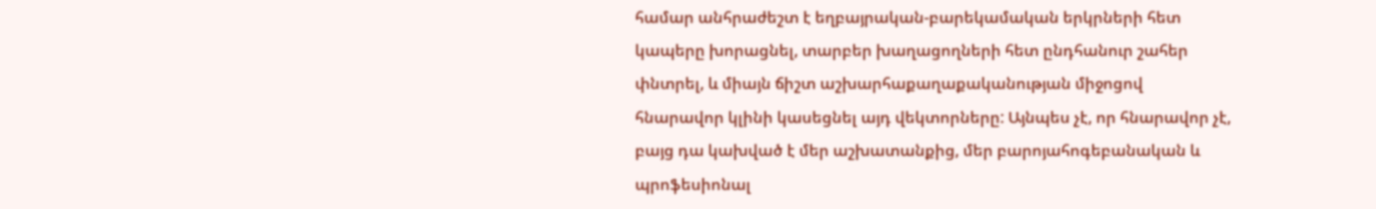համար անհրաժեշտ է եղբայրական-բարեկամական երկրների հետ կապերը խորացնել, տարբեր խաղացողների հետ ընդհանուր շահեր փնտրել, և միայն ճիշտ աշխարհաքաղաքականության միջոցով հնարավոր կլինի կասեցնել այդ վեկտորները: Այնպես չէ, որ հնարավոր չէ, բայց դա կախված է մեր աշխատանքից, մեր բարոյահոգեբանական և պրոֆեսիոնալ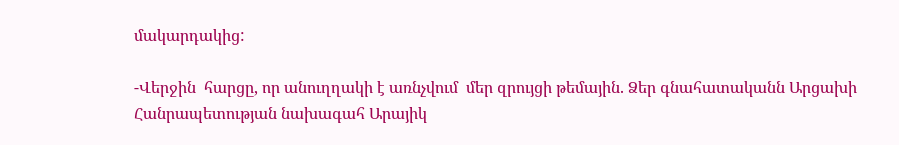մակարդակից:

-Վերջին  հարցը, որ անուղղակի է առնչվում  մեր զրույցի թեմային. Ձեր գնահատականն Արցախի Հանրապետության նախագահ Արայիկ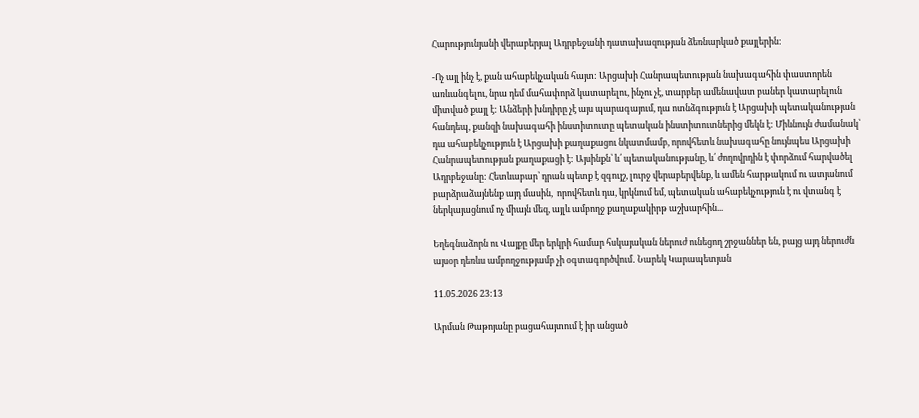Հարությունյանի վերաբերյալ Ադրբեջանի դատախազության ձեռնարկած քայլերին:

-Ոչ այլ ինչ է, քան ահաբեկչական հայտ: Արցախի Հանրապետության նախագահին փաստորեն առևանգելու, նրա դեմ մահափորձ կատարելու, ինչու չէ, տարբեր ամենավատ բաներ կատարելուն միտված քայլ է: Անձերի խնդիրը չէ այս պարագայում, դա ոտնձգություն է Արցախի պետականության հանդեպ, քանզի նախագահի ինստիտուտը պետական ինստիտուտներից մեկն է: Միևնույն ժամանակ՝ դա ահաբեկչություն է Արցախի քաղաքացու նկատմամբ, որովհետև նախագահը նույնպես Արցախի Հանրապետության քաղաքացի է: Այսինքն՝ և՛ պետականությանը, և՛ ժողովրդին է փորձում հարվածել Ադրբեջանը: Հետևաբար՝ դրան պետք է զգույշ, լուրջ վերաբերվենք, և ամեն հարթակում ու ատյանում բարձրաձայնենք այդ մասին,  որովհետև դա, կրկնում եմ, պետական ահաբեկչություն է ու վտանգ է ներկայացնում ոչ միայն մեզ, այլև ամբողջ քաղաքակիրթ աշխարհին...

Եղեգնաձորն ու Վայքը մեր երկրի համար հսկայական ներուժ ունեցող շրջաններ են, բայց այդ ներուժն այսօր դեռևս ամբողջությամբ չի օգտագործվում․ Նարեկ Կարապետյան

11.05.2026 23:13

Արման Թաթոյանը բացահայտում է իր անցած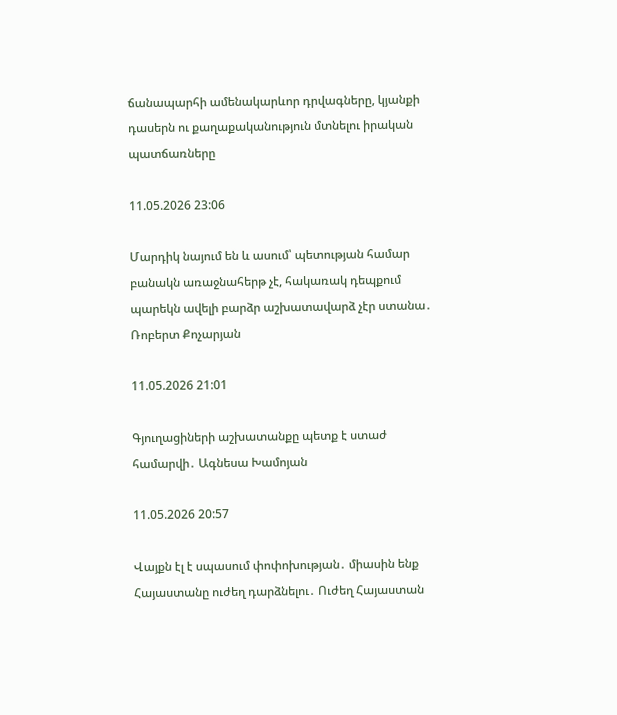ճանապարհի ամենակարևոր դրվագները, կյանքի դասերն ու քաղաքականություն մտնելու իրական պատճառները

11.05.2026 23:06

Մարդիկ նայում են և ասում՝ պետության համար բանակն առաջնահերթ չէ, հակառակ դեպքում պարեկն ավելի բարձր աշխատավարձ չէր ստանա․ Ռոբերտ Քոչարյան

11.05.2026 21:01

Գյուղացիների աշխատանքը պետք է ստաժ համարվի․ Ագնեսա Խամոյան

11.05.2026 20:57

Վայքն էլ է սպասում փոփոխության․ միասին ենք Հայաստանը ուժեղ դարձնելու․ Ուժեղ Հայաստան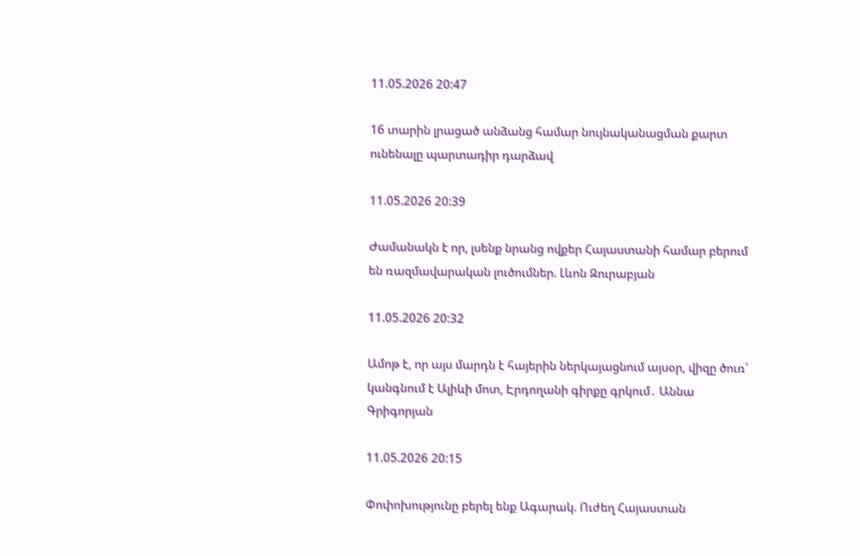11.05.2026 20:47

16 տարին լրացած անձանց համար նույնականացման քարտ ունենալը պարտադիր դարձավ

11.05.2026 20:39

Ժամանակն է որ, լսենք նրանց ովքեր Հայաստանի համար բերում են ռազմավարական լուծումներ. Լևոն Զուրաբյան

11.05.2026 20:32

Ամոթ է, որ այս մարդն է հայերին ներկայացնում այսօր, վիզը ծուռ՝ կանգնում է Ալիևի մոտ, Էրդողանի գիրքը գրկում․ Աննա Գրիգորյան

11.05.2026 20:15

Փոփոխությունը բերել ենք Ագարակ. Ուժեղ Հայաստան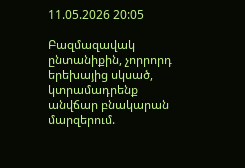11.05.2026 20:05

Բազմազավակ ընտանիքին, չորրորդ երեխայից սկսած, կտրամադրենք անվճար բնակարան մարզերում.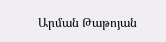Արման Թաթոյան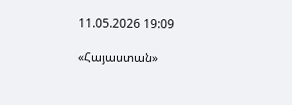11.05.2026 19:09

«Հայաստան»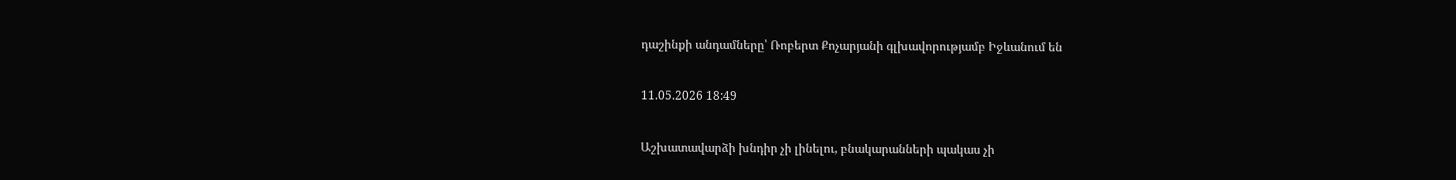դաշինքի անդամները՝ Ռոբերտ Քոչարյանի գլխավորությամբ Իջևանում են

11.05.2026 18:49

Աշխատավարձի խնդիր չի լինելու, բնակարանների պակաս չի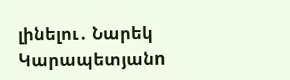լինելու․ Նարեկ Կարապետյանn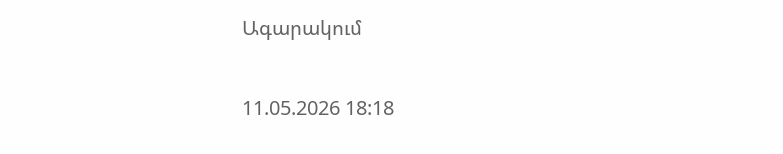Ագարակում

11.05.2026 18:18